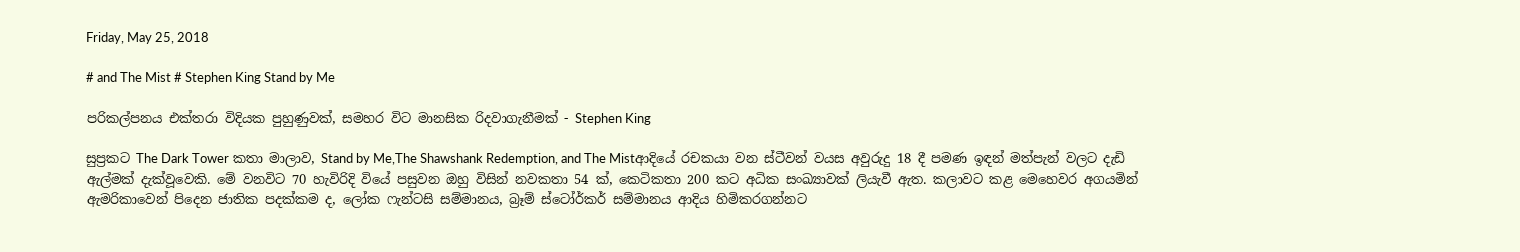Friday, May 25, 2018

# and The Mist # Stephen King Stand by Me

පරිකල්පනය එක්තරා විදියක පුහුණුවක්, සමහර විට මානසික රිදවාගැනීමක් - Stephen King

සුප්‍රකට The Dark Tower කතා මාලාව, Stand by Me,The Shawshank Redemption, and The Mistආදියේ රචකයා වන ස්ටීවන් වයස අවුරුදු 18 දී පමණ ඉඳන් මත්පැන් වලට දැඩි ඇල්මක් දැක්වූවෙකි. මේ වනවිට 70 හැවිරිදි වියේ පසුවන ඔහු විසින් නවකතා 54 ක්, කෙටිකතා 200 කට අධික සංඛ්‍යාවක් ලියැවී ඇත. කලාවට කළ මෙහෙවර අගයමින් ඇමරිකාවෙන් පිදෙන ජාතික පදක්කම ද, ලෝක ෆැන්ටසි සම්මානය, බ්‍රෑම් ස්ටෝර්කර් සම්මානය ආදිය හිමිකරගන්නට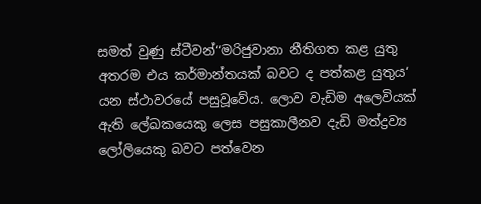සමත් වුණු ස්ටීවන්‘‘මරිජුවානා නීතිගත කළ යුතු අතරම එය කර්මාන්තයක් බවට ද පත්කළ යුතුය‘ යන ස්ථාවරයේ පසුවූවේය. ලොව වැඩිම අලෙවියක් ඇති ලේඛකයෙකු ලෙස පසුකාලීනව දැඩි මත්ද්‍රව්‍ය ලෝලියෙකු බවට පත්වෙන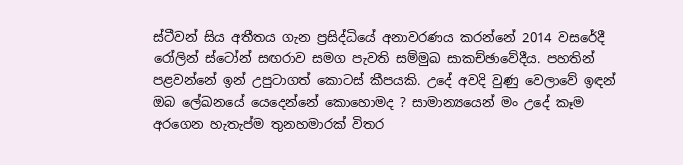ස්ටීවන් සිය අතීතය ගැන ප්‍රසිද්ධියේ අනාවරණය කරන්නේ 2014 වසරේදී රෝලින් ස්ටෝන් සඟරාව සමග පැවති සම්මුඛ සාකච්ඡාවේදීය. පහතින් පළවන්නේ ඉන් උපුටාගත් කොටස් කීපයකි. උදේ අවදි වුණු වෙලාවේ ඉඳන් ඔබ ලේඛනයේ යෙදෙන්නේ කොහොමද ? සාමාන්‍යයෙන් මං උදේ කෑම අරගෙන හැතැප්ම තුනහමාරක් විතර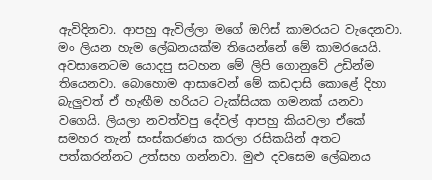ඇවිදිනවා. ආපහු ඇවිල්ලා මගේ ඔෆිස් කාමරයට වැදෙනවා. මං ලියන හැම ලේඛනයක්ම තියෙන්නේ මේ කාමරයෙයි. අවසානෙටම යොදපු සටහන මේ ලිපි ගොනුවේ උඩින්ම තියෙනවා. බොහොම ආසාවෙන් මේ කඩදාසි කොළේ දිහා බැලුවත් ඒ හැඟීම හරියට ටැක්සියක ගමනක් යනවා වගෙයි. ලියලා නවත්වපු දේවල් ආපහු කියවලා ඒකේ සමහර තැන් සංස්කරණය කරලා රසිකයින් අතට පත්කරන්නට උත්සහ ගන්නවා. මුළු දවසෙම ලේඛනය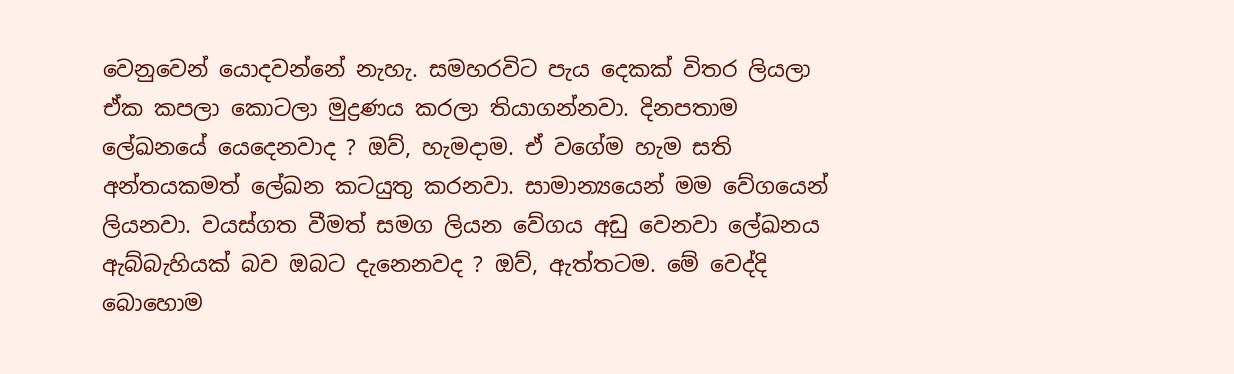වෙනුවෙන් යොදවන්නේ නැහැ. සමහරවිට පැය දෙකක් විතර ලියලා ඒක කපලා කොටලා මුද්‍රණය කරලා තියාගන්නවා. දිනපතාම ලේඛනයේ යෙදෙනවාද ? ඔව්, හැමදාම. ඒ වගේම හැම සති අන්තයකමත් ලේඛන කටයුතු කරනවා. සාමාන්‍යයෙන් මම වේගයෙන් ලියනවා. වයස්ගත වීමත් සමග ලියන වේගය අඩු වෙනවා ලේඛනය ඇබ්බැහියක් බව ඔබට දැනෙනවද ? ඔව්, ඇත්තටම. මේ වෙද්දි බොහොම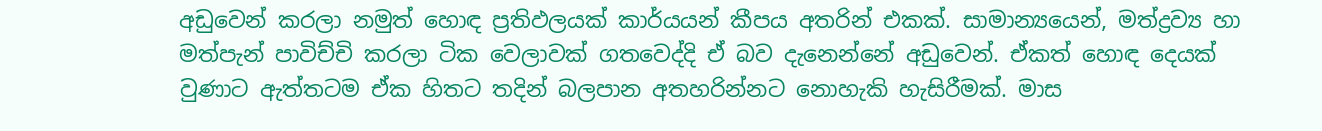අඩුවෙන් කරලා නමුත් හොඳ ප්‍රතිඵලයක් කාර්යයන් කීපය අතරින් එකක්. සාමාන්‍යයෙන්, මත්ද්‍රව්‍ය හා මත්පැන් පාවිච්චි කරලා ටික වෙලාවක් ගතවෙද්දි ඒ බව දැනෙන්නේ අඩුවෙන්. ඒකත් හොඳ දෙයක් වුණාට ඇත්තටම ඒක හිතට තදින් බලපාන අතහරින්නට නොහැකි හැසිරීමක්. මාස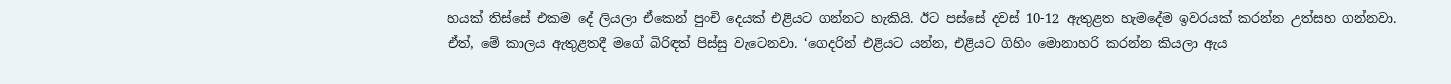හයක් තිස්සේ එකම දේ ලියලා ඒකෙන් පුංචි දෙයක් එළියට ගන්නට හැකියි. ඊට පස්සේ දවස් 10-12 ඇතුළත හැමදේම ඉවරයක් කරන්න උත්සහ ගන්නවා. ඒත්, මේ කාලය ඇතුළතදී මගේ බිරිඳත් පිස්සු වැටෙනවා. ‘ගෙදරින් එළියට යන්න, එළියට ගිහිං මොනාහරි කරන්න කියලා ඇය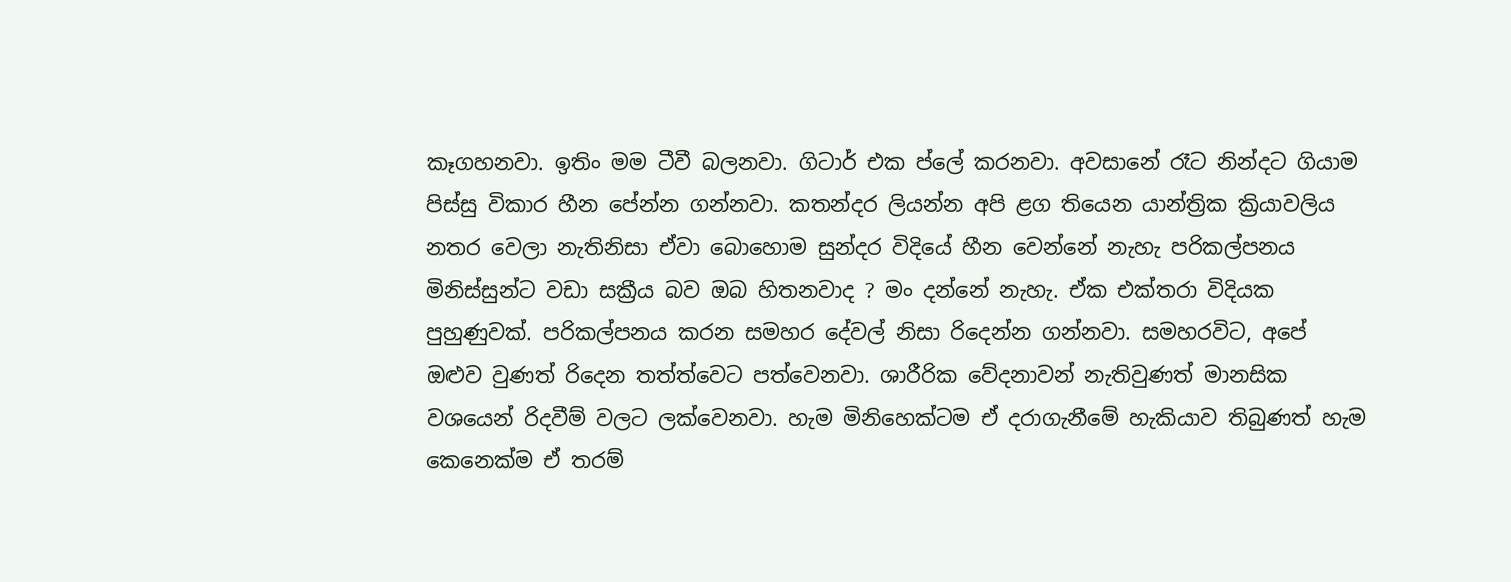කෑගහනවා. ඉතිං මම ටීවී බලනවා. ගිටාර් එක ප්ලේ කරනවා. අවසානේ රෑට නින්දට ගියාම පිස්සු විකාර හීන පේන්න ගන්නවා. කතන්දර ලියන්න අපි ළග තියෙන යාන්ත්‍රික ක්‍රියාවලිය නතර වෙලා නැතිනිසා ඒවා බොහොම සුන්දර විදියේ හීන වෙන්නේ නැහැ පරිකල්පනය මිනිස්සුන්ට වඩා සක්‍රීය බව ඔබ හිතනවාද ? මං දන්නේ නැහැ. ඒක එක්තරා විදියක පුහුණුවක්. පරිකල්පනය කරන සමහර දේවල් නිසා රිදෙන්න ගන්නවා. සමහරවිට, අපේ ඔළුව වුණත් රිදෙන තත්ත්වෙට පත්වෙනවා. ශාරීරික වේදනාවන් නැතිවුණත් මානසික වශයෙන් රිදවීම් වලට ලක්වෙනවා. හැම මිනිහෙක්ටම ඒ දරාගැනීමේ හැකියාව තිබුණත් හැම කෙනෙක්ම ඒ තරම්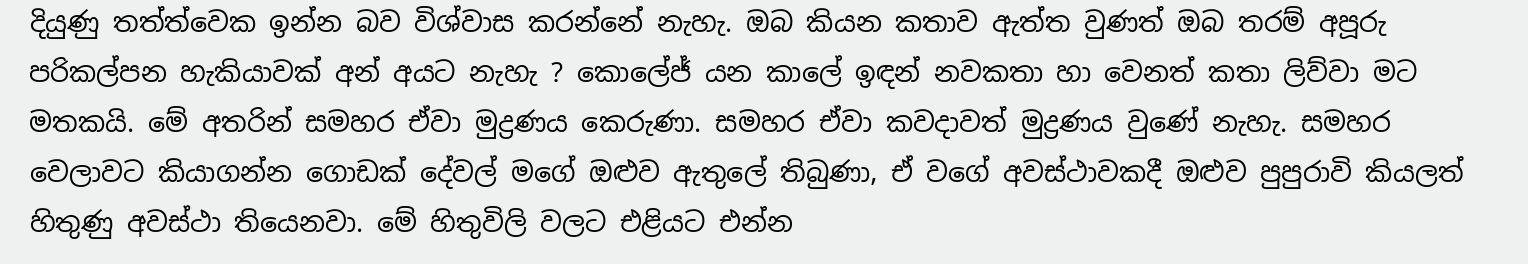දියුණු තත්ත්වෙක ඉන්න බව විශ්වාස කරන්නේ නැහැ. ඔබ කියන කතාව ඇත්ත වුණත් ඔබ තරම් අපූරු පරිකල්පන හැකියාවක් අන් අයට නැහැ ? කොලේජ් යන කාලේ ඉඳන් නවකතා හා වෙනත් කතා ලිව්වා මට මතකයි. මේ අතරින් සමහර ඒවා මුද්‍රණය කෙරුණා. සමහර ඒවා කවදාවත් මුද්‍රණය වුණේ නැහැ. සමහර වෙලාවට කියාගන්න ගොඩක් දේවල් මගේ ඔළුව ඇතුලේ තිබුණා, ඒ වගේ අවස්ථාවකදී ඔළුව පුපුරාවි කියලත් හිතුණු අවස්ථා තියෙනවා. මේ හිතුවිලි වලට එළියට එන්න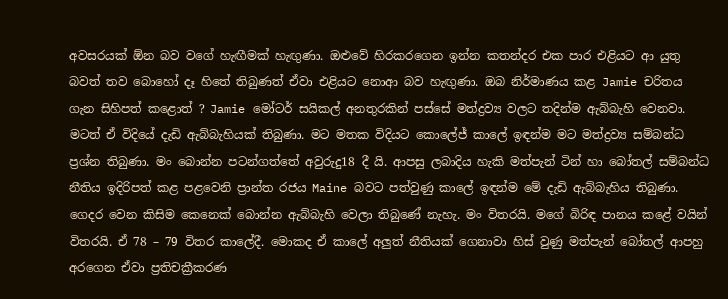අවසරයක් ඕන බව වගේ හැඟීමක් හැඟුණා. ඔළුවේ හිරකරගෙන ඉන්න කතන්දර එක පාර එළියට ආ යුතු බවත් තව බොහෝ දෑ හිතේ තිබුණත් ඒවා එළියට නොආ බව හැඟුණා. ඔබ නිර්මාණය කළ Jamie චරිතය ගැන සිහිපත් කළොත් ? Jamie මෝටර් සයිකල් අනතුරකින් පස්සේ මත්ද්‍රව්‍ය වලට තදින්ම ඇබ්බැහි වෙනවා. මටත් ඒ විදියේ දැඩි ඇබ්බැහියක් තිබුණා. මට මතක විදියට කොලේජ් කාලේ ඉඳන්ම මට මත්ද්‍රව්‍ය සම්බන්ධ ප්‍රශ්න තිබුණා. මං බොන්න පටන්ගත්තේ අවුරුදු18 දී යි. ආපසු ලබාදිය හැකි මත්පැන් ටින් හා බෝතල් සම්බන්ධ නීතිය ඉදිරිපත් කළ පළවෙනි ප්‍රාන්ත රජය Maine බවට පත්වුණු කාලේ ඉඳන්ම මේ දැඩි ඇබ්බැහිය තිබුණා. ගෙදර වෙන කිසිම කෙනෙක් බොන්න ඇබ්බැහි වෙලා තිබුණේ නැහැ. මං විතරයි. මගේ බිරිඳ පානය කළේ වයින් විතරයි. ඒ 78 – 79 විතර කාලේදී. මොකද ඒ කාලේ අලුත් නීතියක් ගෙනාවා හිස් වුණු මත්පැන් බෝතල් ආපහු අරගෙන ඒවා ප්‍රතිචක්‍රීකරණ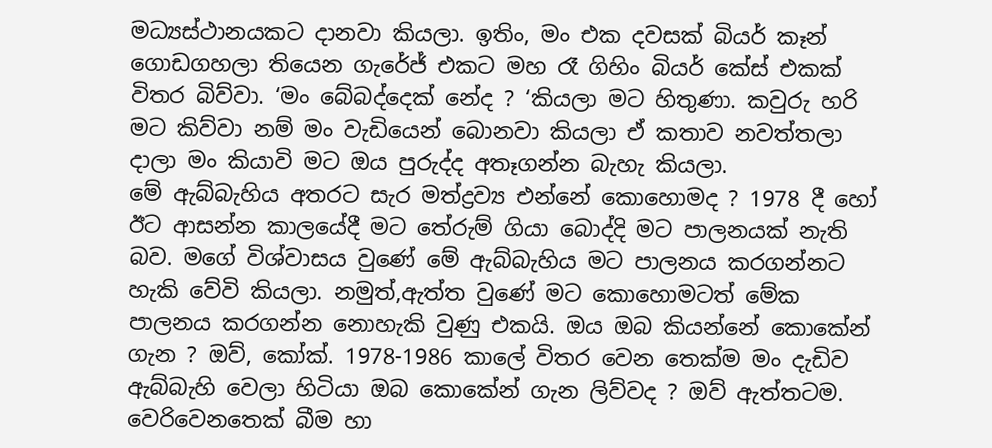මධ්‍යස්ථානයකට දානවා කියලා. ඉතිං, මං එක දවසක් බියර් කෑන් ගොඩගහලා තියෙන ගැරේජ් එකට මහ රෑ ගිහිං බියර් කේස් එකක් විතර බිව්වා. ‘මං බේබද්දෙක් නේද ? ‘කියලා මට හිතුණා. කවුරු හරි මට කිව්වා නම් මං වැඩියෙන් බොනවා කියලා ඒ කතාව නවත්තලා දාලා මං කියාවි මට ඔය පුරුද්ද අතෑගන්න බැහැ කියලා.
මේ ඇබ්බැහිය අතරට සැර මත්ද්‍රව්‍ය එන්නේ කොහොමද ? 1978 දී හෝ ඊට ආසන්න කාලයේදී මට තේරුම් ගියා බොද්දි මට පාලනයක් නැති බව. මගේ විශ්වාසය වුණේ මේ ඇබ්බැහිය මට පාලනය කරගන්නට හැකි වේවි කියලා. නමුත්,ඇත්ත වුණේ මට කොහොමටත් මේක පාලනය කරගන්න නොහැකි වුණු එකයි. ඔය ඔබ කියන්නේ කොකේන් ගැන ? ඔව්, කෝක්. 1978-1986 කාලේ විතර වෙන තෙක්ම මං දැඩිව ඇබ්බැහි වෙලා හිටියා ඔබ කොකේන් ගැන ලිව්වද ? ඔව් ඇත්තටම. වෙරිවෙනතෙක් බීම හා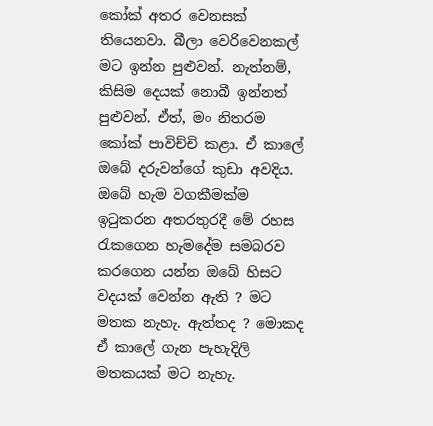කෝක් අතර වෙනසක් තියෙනවා. බීලා වෙරිවෙනකල් මට ඉන්න පුළුවන්. නැත්නම්, කිසිම දෙයක් නොබී ඉන්නත් පුළුවන්. ඒත්, මං නිතරම කෝක් පාවිච්චි කළා. ඒ කාලේ ඔබේ දරුවන්ගේ කුඩා අවදිය. ඔබේ හැම වගකීමක්ම ඉටුකරන අතරතුරදී මේ රහස රැකගෙන හැමදේම සමබරව කරගෙන යන්න ඔබේ හිසට වදයක් වෙන්න ඇති ? මට මතක නැහැ. ඇත්තද ? මොකද ඒ කාලේ ගැන පැහැදිලි මතකයක් මට නැහැ.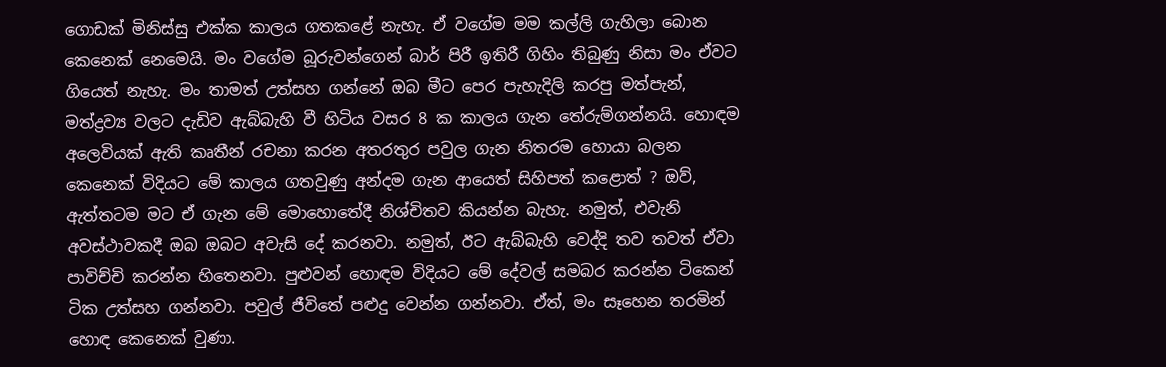ගොඩක් මිනිස්සු එක්ක කාලය ගතකළේ නැහැ. ඒ වගේම මම කල්ලි ගැහිලා බොන කෙනෙක් නෙමෙයි. මං වගේම බූරුවන්ගෙන් බාර් පිරී ඉතිරී ගිහිං තිබුණු නිසා මං ඒවට ගියෙත් නැහැ. මං තාමත් උත්සහ ගන්නේ ඔබ මීට පෙර පැහැදිලි කරපු මත්පැන්, මත්ද්‍රව්‍ය වලට දැඩිව ඇබ්බැහි වී හිටිය වසර 8 ක කාලය ගැන තේරුම්ගන්නයි. හොඳම අලෙවියක් ඇති කෘතීන් රචනා කරන අතරතුර පවුල ගැන නිතරම හොයා බලන කෙනෙක් විදියට මේ කාලය ගතවුණු අන්දම ගැන ආයෙත් සිහිපත් කළොත් ? ඔව්, ඇත්තටම මට ඒ ගැන මේ මොහොතේදී නිශ්චිතව කියන්න බැහැ. නමුත්, එවැනි අවස්ථාවකදී ඔබ ඔබට අවැසි දේ කරනවා. නමුත්, ඊට ඇබ්බැහි වෙද්දි තව තවත් ඒවා පාවිච්චි කරන්න හිතෙනවා. පුළුවන් හොඳම විදියට මේ දේවල් සමබර කරන්න ටිකෙන් ටික උත්සහ ගන්නවා. පවුල් ජීවිතේ පළුදු වෙන්න ගන්නවා. ඒත්, මං සෑහෙන තරමින් හොඳ කෙනෙක් වුණා.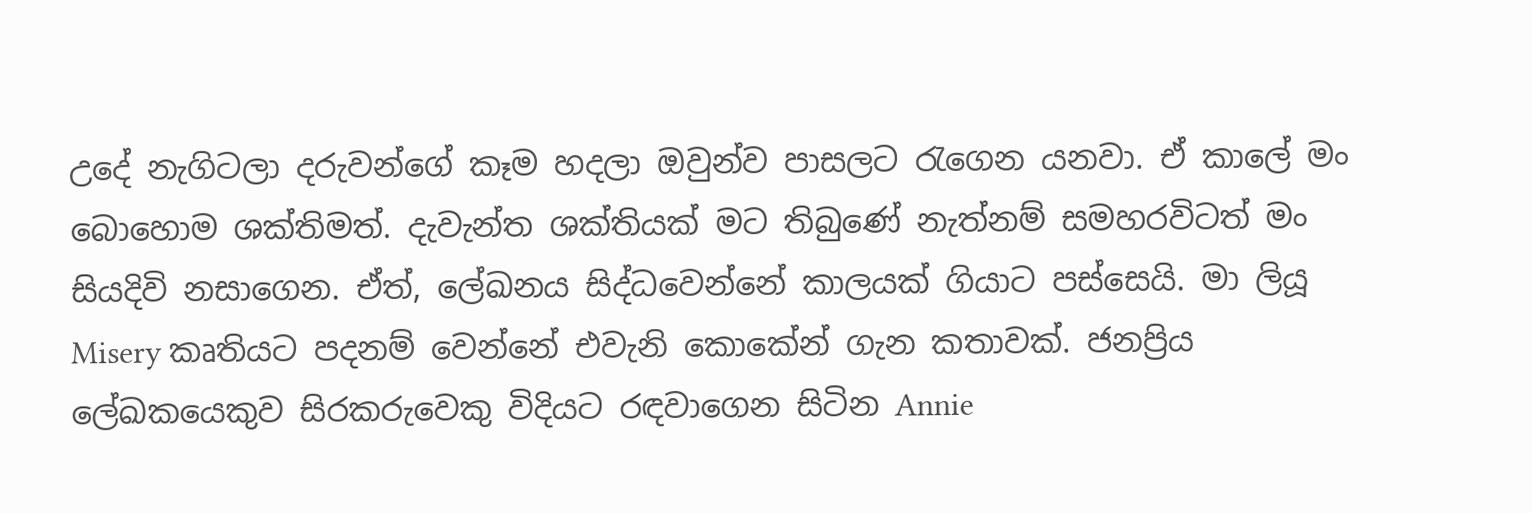උදේ නැගිටලා දරුවන්ගේ කෑම හදලා ඔවුන්ව පාසලට රැගෙන යනවා. ඒ කාලේ මං බොහොම ශක්තිමත්. දැවැන්ත ශක්තියක් මට තිබුණේ නැත්නම් සමහරවිටත් මං සියදිවි නසාගෙන. ඒත්, ලේඛනය සිද්ධවෙන්නේ කාලයක් ගියාට පස්සෙයි. මා ලියූ Misery කෘතියට පදනම් වෙන්නේ එවැනි කොකේන් ගැන කතාවක්. ජනප්‍රිය ලේඛකයෙකුව සිරකරුවෙකු විදියට රඳවාගෙන සිටින Annie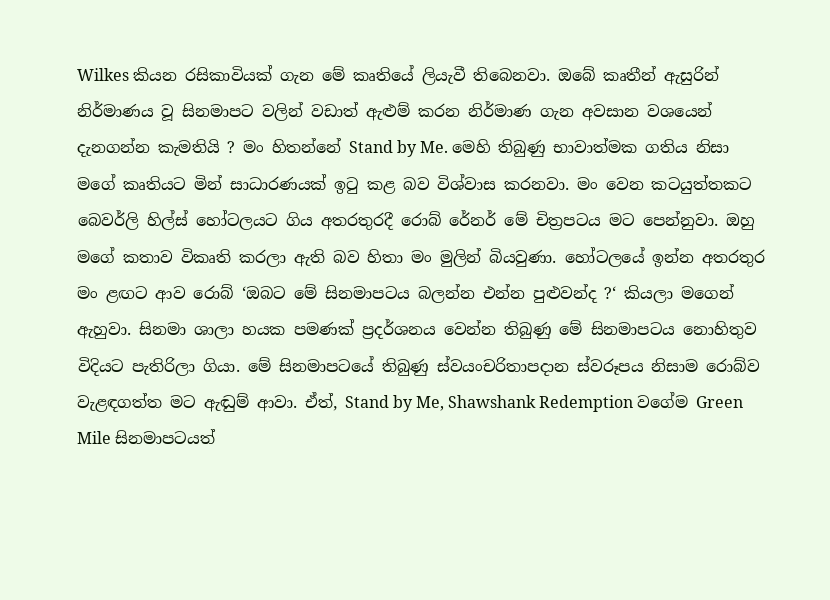Wilkes කියන රසිකාවියක් ගැන මේ කෘතියේ ලියැවී තිබෙනවා. ඔබේ කෘතීන් ඇසුරින් නිර්මාණය වූ සිනමාපට වලින් වඩාත් ඇළුම් කරන නිර්මාණ ගැන අවසාන වශයෙන් දැනගන්න කැමතියි ? මං හිතන්නේ Stand by Me. මෙහි තිබුණු භාවාත්මක ගතිය නිසා මගේ කෘතියට මින් සාධාරණයක් ඉටු කළ බව විශ්වාස කරනවා. මං වෙන කටයුත්තකට බෙවර්ලි හිල්ස් හෝටලයට ගිය අතරතුරදී රොබ් රේනර් මේ චිත්‍රපටය මට පෙන්නුවා. ඔහු මගේ කතාව විකෘති කරලා ඇති බව හිතා මං මුලින් බියවුණා. හෝටලයේ ඉන්න අතරතුර මං ළඟට ආව රොබ් ‘ඔබට මේ සිනමාපටය බලන්න එන්න පුළුවන්ද ?‘ කියලා මගෙන් ඇහුවා. සිනමා ශාලා හයක පමණක් ප්‍රදර්ශනය වෙන්න තිබුණු මේ සිනමාපටය නොහිතුව විදියට පැතිරිලා ගියා. මේ සිනමාපටයේ තිබුණු ස්වයංචරිතාපදාන ස්වරූපය නිසාම රොබ්ව වැළඳගත්ත මට ඇඬුම් ආවා. ඒත්, Stand by Me, Shawshank Redemption වගේම Green Mile සිනමාපටයත්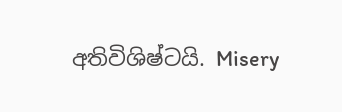අතිවිශිෂ්ටයි. Misery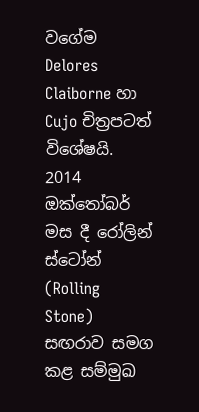වගේම Delores Claiborne හා Cujo චිත්‍රපටත් විශේෂයි. 2014 ඔක්තෝබර් මස දී රෝලින් ස්ටෝන් (Rolling Stone) සඟරාව සමග කළ සම්මුඛ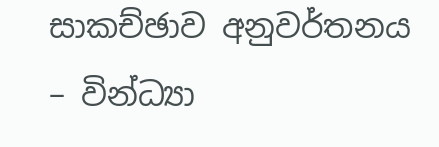සාකච්ඡාව අනුවර්තනය – වින්ධ්‍යා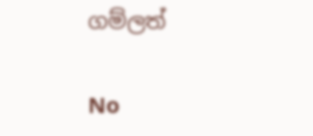ගම්ලත්

No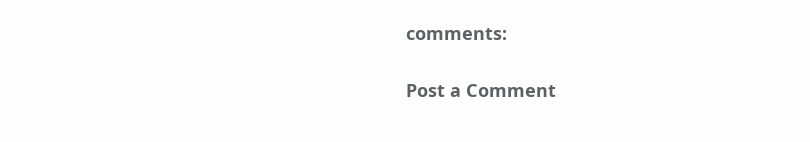comments:

Post a Comment